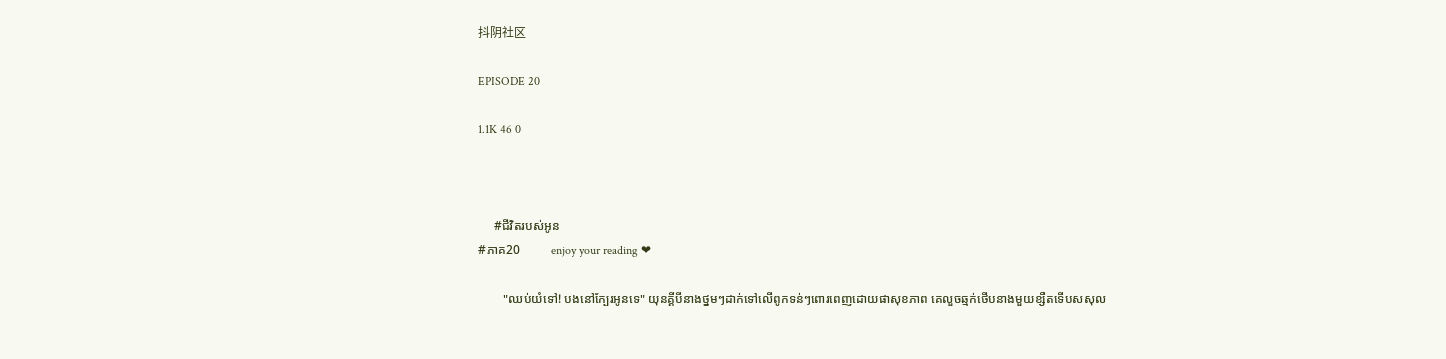抖阴社区

EPISODE 20

1.1K 46 0



     #ជីវិតរបស់អូន
#ភាគ20          enjoy your reading ❤

        "ឈប់យំទៅ! បងនៅក្បែរអូនទេ" យុនគ្គីបីនាងថ្នមៗដាក់ទៅលើពូកទន់ៗពោរពេញដោយផាសុខភាព គេលួចឆ្មក់ថើបនាងមួយខ្សឺតទើបសសុល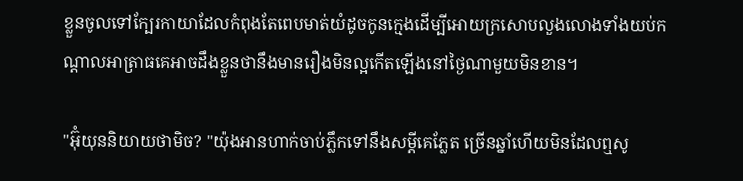ខ្លួនចូលទៅក្បែរកាយាដែលកំពុងតែពេបមាត់យំដូចកូនក្មេងដើម្បីអោយក្រសោបលួងលោងទាំងយប់កណ្តាលអាត្រាធគេអាចដឹងខ្លួនថានឹងមានរឿងមិនល្អកើតឡើងនៅថ្ងៃណាមួយមិនខាន។

"អ៊ុំយុននិយាយថាមិច? "យ៉ុងអានហាក់ចាប់ភ្លឹកទៅនឹងសម្តីគេភ្លែត ច្រើនឆ្នាំហើយមិនដែលឮសូ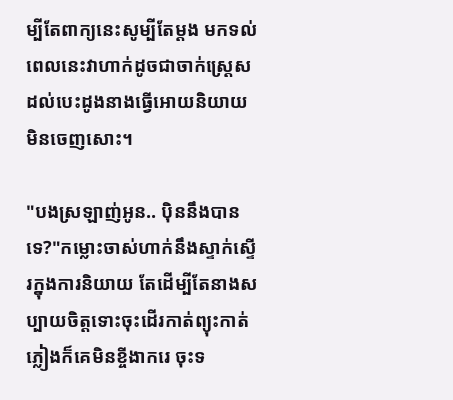ម្បីតែពាក្យនេះសូម្បីតែម្តង មកទល់ពេលនេះវាហាក់ដូចជាចាក់ស្រ្តេសដល់បេះដូងនាងធ្វើអោយនិយាយមិនចេញសោះ។

"បងស្រឡាញ់អូន.. បុិននឹងបានទេ?"កម្លោះចាស់ហាក់នឹងស្ទាក់ស្ទើរក្នុងការនិយាយ តែដើម្បីតែនាងសប្បាយចិត្តទោះចុះដើរកាត់ព្យុះកាត់ភ្លៀងក៏គេមិនខ្ចីងាករេ ចុះទ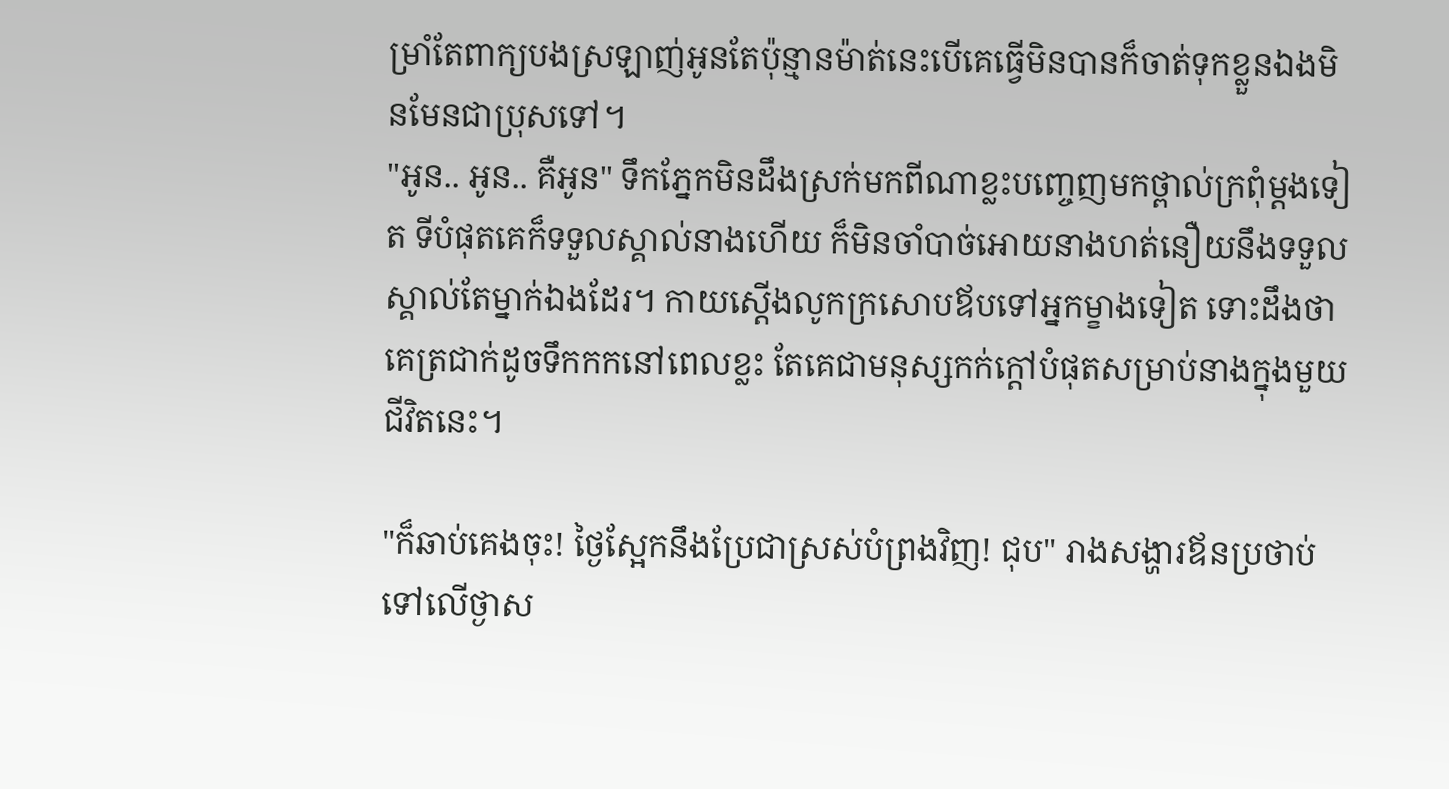ម្រាំតែពាក្យបងស្រឡាញ់អូនតែប៉ុន្មានម៉ាត់នេះបើគេធ្វើមិនបានក៏ចាត់ទុកខ្លួនឯងមិនមែនជាប្រុសទៅ។
"អូន.. អូន.. គឺអូន" ទឹកភ្នែកមិនដឹងស្រក់មកពីណាខ្លះបញ្ចេញមកថ្ពាល់ក្រពុំម្តងទៀត ទីបំផុតគេក៏ទទួលស្គាល់នាងហើយ ក៏មិនចាំបាច់អោយនាងហត់នឿយនឹងទទួលស្គាល់តែម្នាក់ឯងដែរ។ កាយស្តើងលូកក្រសោបឪបទៅអ្នកម្ខាងទៀត ទោះដឹងថាគេត្រជាក់ដូចទឹកកកនៅពេលខ្លះ តែគេជាមនុស្សកក់ក្តៅបំផុតសម្រាប់នាងក្នុងមួយជីវិតនេះ។

"ក៏ឆាប់គេងចុះ! ថ្ងៃស្អែកនឹងប្រែជាស្រស់បំព្រងវិញ! ជុប" រាងសង្ហារឪនប្រថាប់ទៅលើថ្ងាស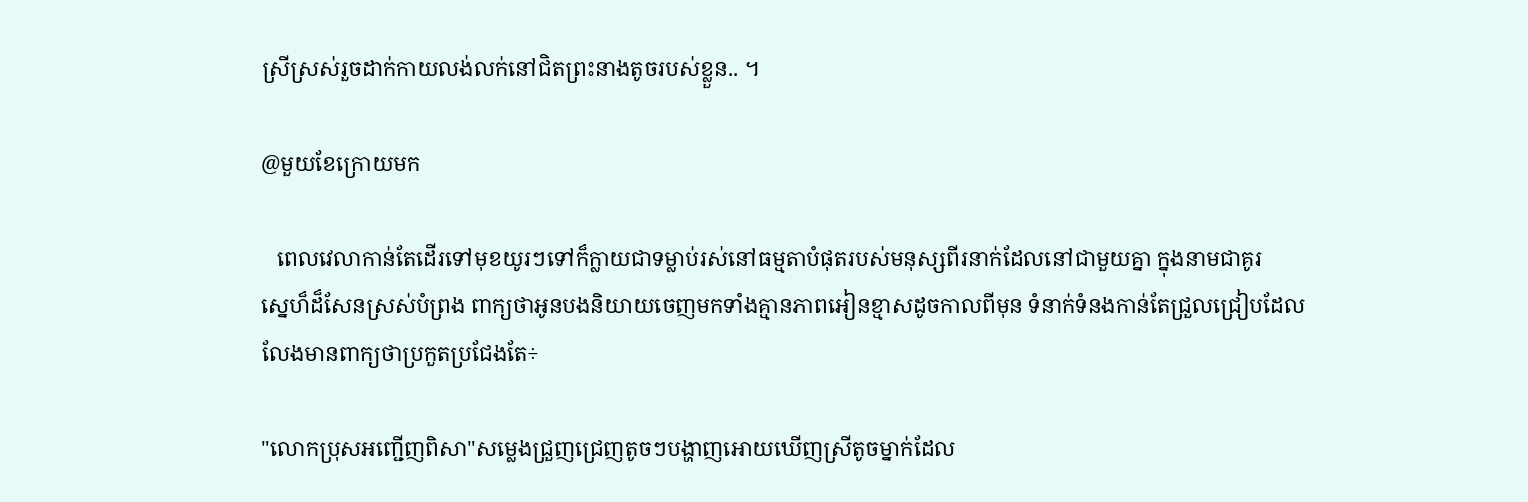ស្រីស្រស់រួចដាក់កាយលង់លក់នៅជិតព្រះនាងតូចរបស់ខ្លួន.. ។

@មួយខែក្រោយមក

   ពេលវេលាកាន់តែដើរទៅមុខយូរៗទៅក៏ក្លាយជាទម្លាប់រស់នៅធម្មតាបំផុតរបស់មនុស្សពីរនាក់ដែលនៅជាមួយគ្នា ក្នុងនាមជាគូរ
ស្នេហ៏ដ៏សែនស្រស់បំព្រង ពាក្យថាអូនបងនិយាយចេញមកទាំងគ្មានភាពអៀនខ្មាសដូចកាលពីមុន ទំនាក់ទំនងកាន់តែជ្រួលជ្រៀបដែលលែងមានពាក្យថាប្រកួតប្រជែងតែ÷

"លោកប្រុសអញ្ជើញពិសា"សម្លេងជ្រួញជ្រេញតូចៗបង្ហាញអោយឃើញស្រីតូចម្នាក់ដែល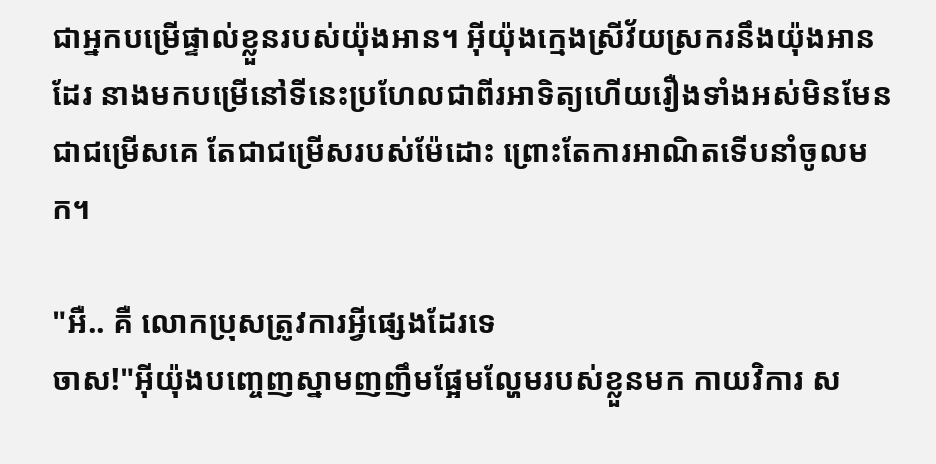ជាអ្នកបម្រើផ្ទាល់ខ្លួនរបស់យ៉ុងអាន។ អ៊ីយ៉ុងក្មេងស្រីវ័យស្រករនឹងយ៉ុងអានដែរ នាងមកបម្រើនៅទីនេះប្រហែលជាពីរអាទិត្យហើយរឿងទាំងអស់មិនមែនជាជម្រើសគេ តែជាជម្រើសរបស់ម៉ែដោះ ព្រោះតែការអាណិតទើបនាំចូលមក។

"អឺ.. គឺ លោកប្រុសត្រូវការអ្វីផ្សេងដែរទេ
ចាស!"អ៊ីយ៉ុងបញ្ចេញស្នាមញញឹមផ្អែមល្ហែមរបស់ខ្លួនមក កាយវិការ ស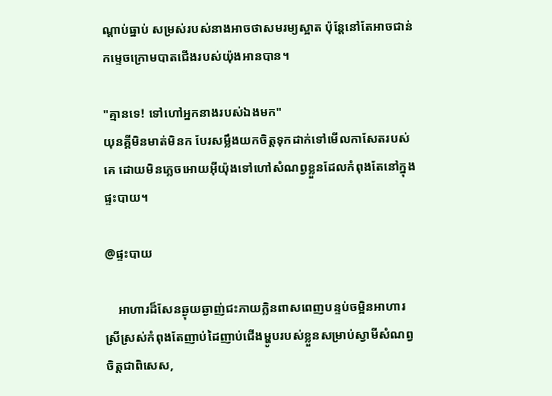ណ្តាប់ធ្នាប់ សម្រស់របស់នាងអាចថាសមរម្យស្អាត ប៉ុន្តែនៅតែអាចជាន់កម្ទេចក្រោមបាតជើងរបស់យ៉ុងអានបាន។

"គ្មានទេ! ទៅហៅអ្នកនាងរបស់ឯងមក"
យុនគ្គីមិនមាត់មិនក បែរសម្លឹងយកចិត្តទុកដាក់ទៅមើលកាសែតរបស់គេ ដោយមិនភ្លេចអោយអ៊ីយ៉ុងទៅហៅសំណព្វខ្លួនដែលកំពុងតែនៅក្នុងផ្ទះបាយ។

@ផ្ទះបាយ

    អាហារដ៏សែនឆ្ងុយឆ្ងាញ់ជះភាយក្លិនពាសពេញបន្ទប់ចម្អិនអាហារ ស្រីស្រស់កំពុងតែញាប់ដៃញាប់ជើងម្ហូបរបស់ខ្លួនសម្រាប់ស្វាមីសំណព្វចិត្តជាពិសេស,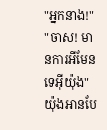"អ្នកនាង!"
"ចាស! មានការអីមែនទេអ៊ីយ៉ុង" យ៉ុងអានបែ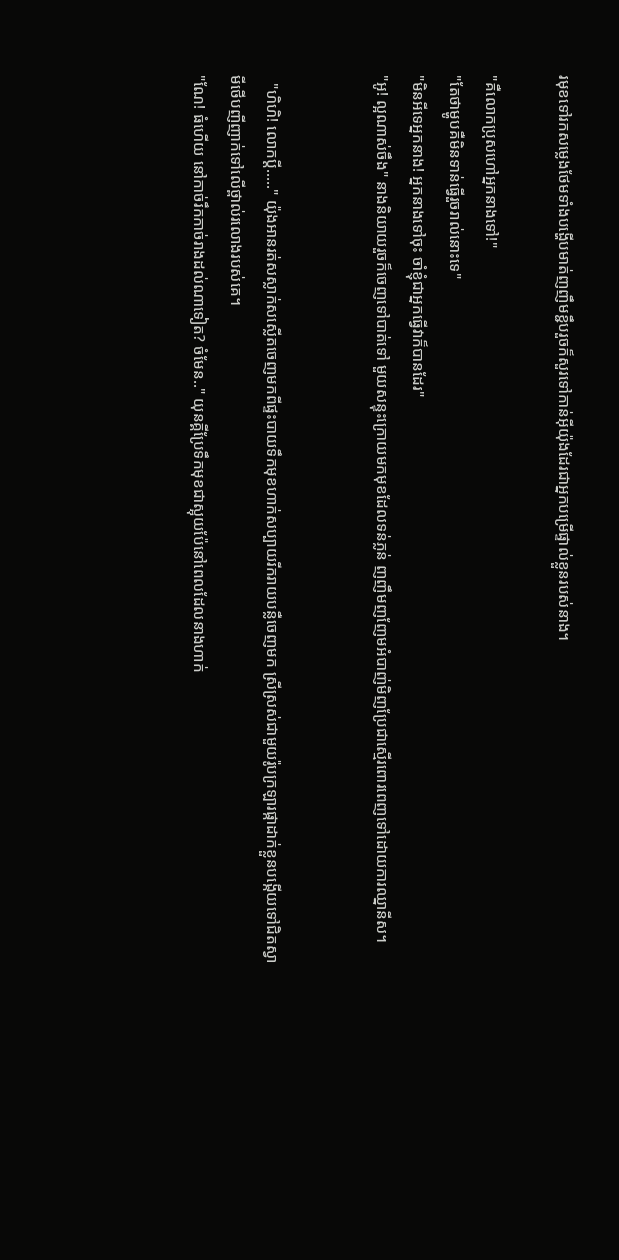រមុខទៅរកសម្លេងថែមទាំងបង្ហើបមាត់ញញឹមខ្ជឹបរួចក៏សួរទៅកាន់អ៊ីយ៉ុងដែរជាអ្នកបម្រើផ្ទាល់ខ្លួនរបស់នាង។

"គឺលោកប្រុសហៅអ្នកនាងទៅ!"
"តែថាម្ហូបគឺមិនទាន់ធ្វើរួចរាល់នោះទេ"
"មិនអីទេអ្នកនាង! អ្នកនាងទៅចុះ ចាំខ្ញុំជាអ្នកធ្វើវាក៏បានដែរ"
"អូ! ល្អណាស់ចឹង" នាងនិយាយរួចក៏ចេញទៅបាត់ទៅ មួយសន្ទុះក្រោយមកមុខដែលទន់ភ្លន់ ញញឹមញញែមអំបាញ់មិញប្រែជាស្មើរពោរពេញទៅដោយការឈ្នានីស។


  "ហិហិ! លោកប្តី....." យ៉ុងអានរត់សស្លាក់សស្លើតចេញមកពីផ្ទះបាយទឹកមុខហាក់សប្បាយរីករាយបន្លឺចេញមក ស្រីស្រស់ជាមួយរ៉ូបក្រឡារផ្កាដាក់ខ្លួនបង្កើយទៅជិតស្វាមីថើបញីញាក់ទៅលើថ្ពាល់រលោងរបស់គេ។
"ណែ! ធំហើយ នៅកាច់រឹកកាច់រាងដល់ណាទៀត? ចំមែន.." យុនគ្គីប្រែទឹកមុខជាស្អុយប៉ែនៅពេលដែលនាងហាក់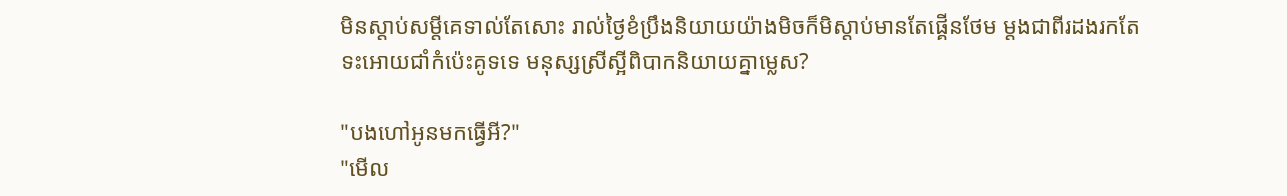មិនស្តាប់សម្តីគេទាល់តែសោះ រាល់ថ្ងៃខំប្រឹងនិយាយយ៉ាងមិចក៏មិស្តាប់មានតែផ្គើនថែម ម្តងជាពីរដងរកតែទះអោយជាំកំប៉េះគូទទេ មនុស្សស្រីស្អីពិបាកនិយាយគ្នាម្លេស?

"បងហៅអូនមកធ្វើអី?"
"មើល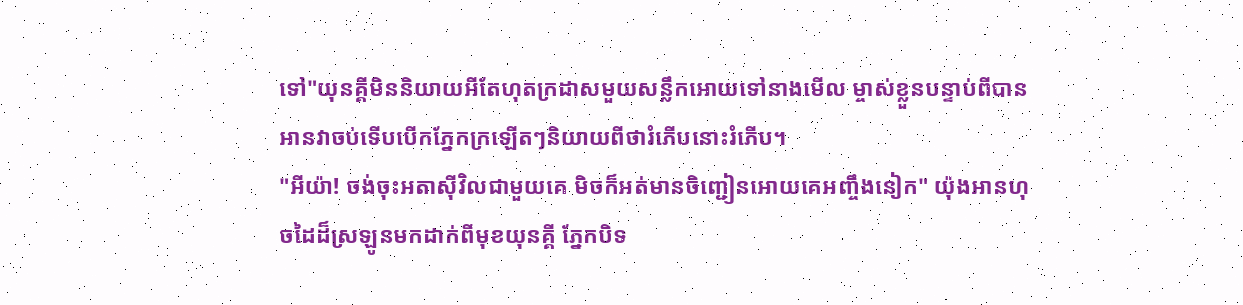ទៅ"យុនគ្គីមិននិយាយអីតែហុតក្រដាសមួយសន្លឹកអោយទៅនាងមើល ម្ចាស់ខ្លួនបន្ទាប់ពីបានអានវាចប់ទើបបើកភ្នែកក្រឡើតៗនិយាយពីថារំភើបនោះរំភើប។
"អីយ៉ា! ចង់ចុះអតាសុីវិលជាមួយគេ មិចក៏អត់មានចិញ្ជៀនអោយគេអញ្ចឹងនៀក" យ៉ុងអានហុចដៃដ៏ស្រឡូនមកដាក់ពីមុខយុនគ្គី ភ្នែកបិទ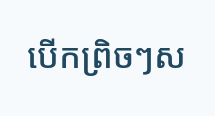បើកព្រិចៗស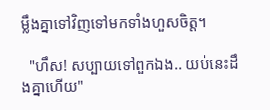ម្លឹងគ្នាទៅវិញទៅមកទាំងហួសចិត្ត។

  "ហឹស! សប្បាយទៅពួកឯង.. យប់នេះដឹងគ្នាហើយ"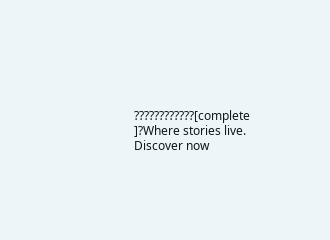????????????[complete ]?Where stories live. Discover now